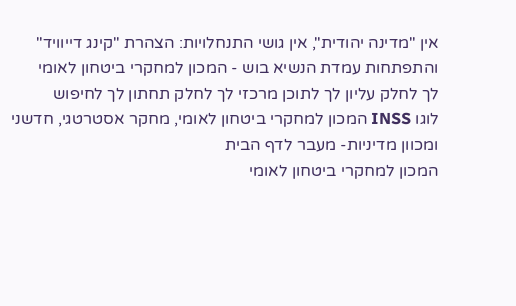אין "מדינה יהודית", אין גושי התנחלויות: הצהרת "קינג דייוויד" והתפתחות עמדת הנשיא בוש - המכון למחקרי ביטחון לאומי
לך לחלק עליון לך לתוכן מרכזי לך לחלק תחתון לך לחיפוש
לוגו INSS המכון למחקרי ביטחון לאומי, מחקר אסטרטגי, חדשני ומכוון מדיניות- מעבר לדף הבית
המכון למחקרי ביטחון לאומי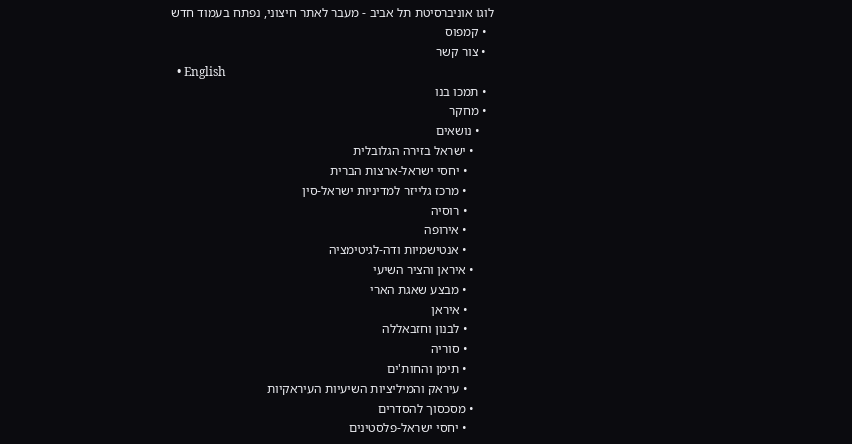לוגו אוניברסיטת תל אביב - מעבר לאתר חיצוני, נפתח בעמוד חדש
  • קמפוס
  • צור קשר
  • English
  • תמכו בנו
  • מחקר
    • נושאים
      • ישראל בזירה הגלובלית
        • יחסי ישראל-ארצות הברית
        • מרכז גלייזר למדיניות ישראל-סין
        • רוסיה
        • אירופה
        • אנטישמיות ודה-לגיטימציה
      • איראן והציר השיעי
        • מבצע שאגת הארי
        • איראן
        • לבנון וחזבאללה
        • סוריה
        • תימן והחות'ים
        • עיראק והמיליציות השיעיות העיראקיות
      • מסכסוך להסדרים
        • יחסי ישראל-פלסטינים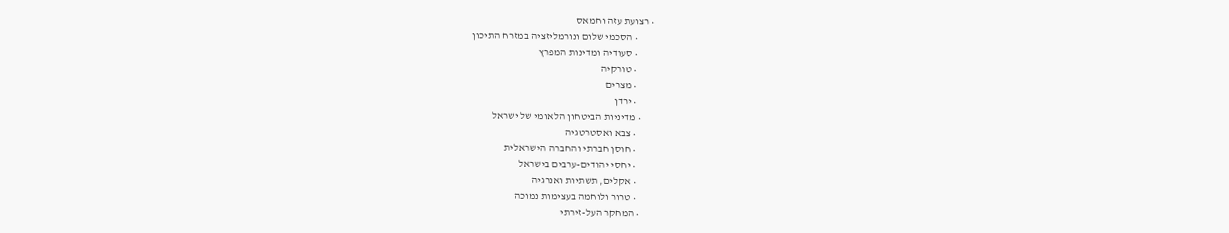• רצועת עזה וחמאס
        • הסכמי שלום ונורמליזציה במזרח התיכון
        • סעודיה ומדינות המפרץ
        • טורקיה
        • מצרים
        • ירדן
      • מדיניות הביטחון הלאומי של ישראל
        • צבא ואסטרטגיה
        • חוסן חברתי והחברה הישראלית
        • יחסי יהודים-ערבים בישראל
        • אקלים, תשתיות ואנרגיה
        • טרור ולוחמה בעצימות נמוכה
      • המחקר העל-זירתי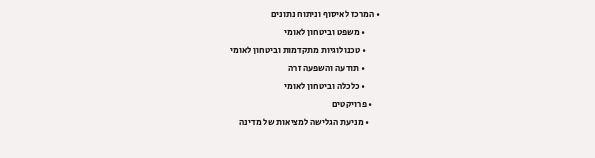• המרכז לאיסוף וניתוח נתונים
        • משפט וביטחון לאומי
        • טכנולוגיות מתקדמות וביטחון לאומי
        • תודעה והשפעה זרה
        • כלכלה וביטחון לאומי
    • פרויקטים
      • מניעת הגלישה למציאות של מדינה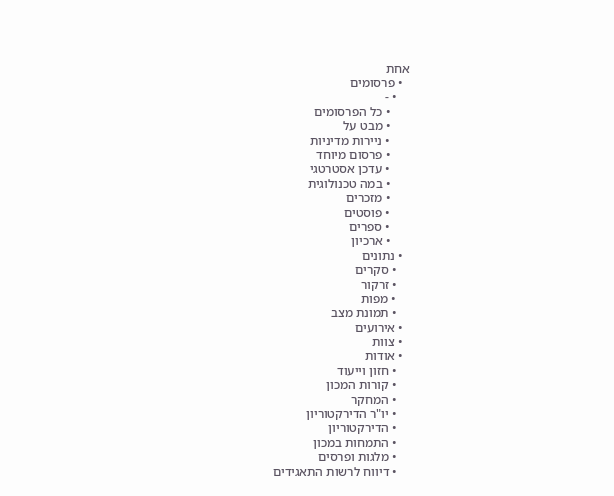אחת
  • פרסומים
    • -
      • כל הפרסומים
      • מבט על
      • ניירות מדיניות
      • פרסום מיוחד
      • עדכן אסטרטגי
      • במה טכנולוגית
      • מזכרים
      • פוסטים
      • ספרים
      • ארכיון
  • נתונים
    • סקרים
    • זרקור
    • מפות
    • תמונת מצב
  • אירועים
  • צוות
  • אודות
    • חזון וייעוד
    • קורות המכון
    • המחקר
    • יו"ר הדירקטוריון
    • הדירקטוריון
    • התמחות במכון
    • מלגות ופרסים
    • דיווח לרשות התאגידים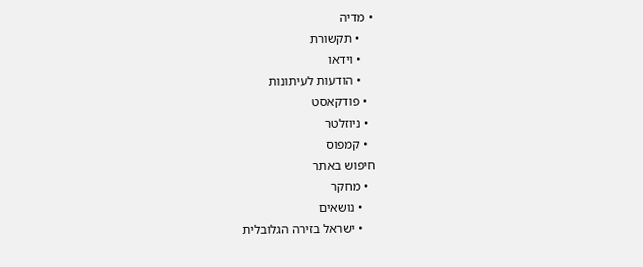• מדיה
    • תקשורת
    • וידאו
    • הודעות לעיתונות
  • פודקאסט
  • ניוזלטר
  • קמפוס
חיפוש באתר
  • מחקר
    • נושאים
    • ישראל בזירה הגלובלית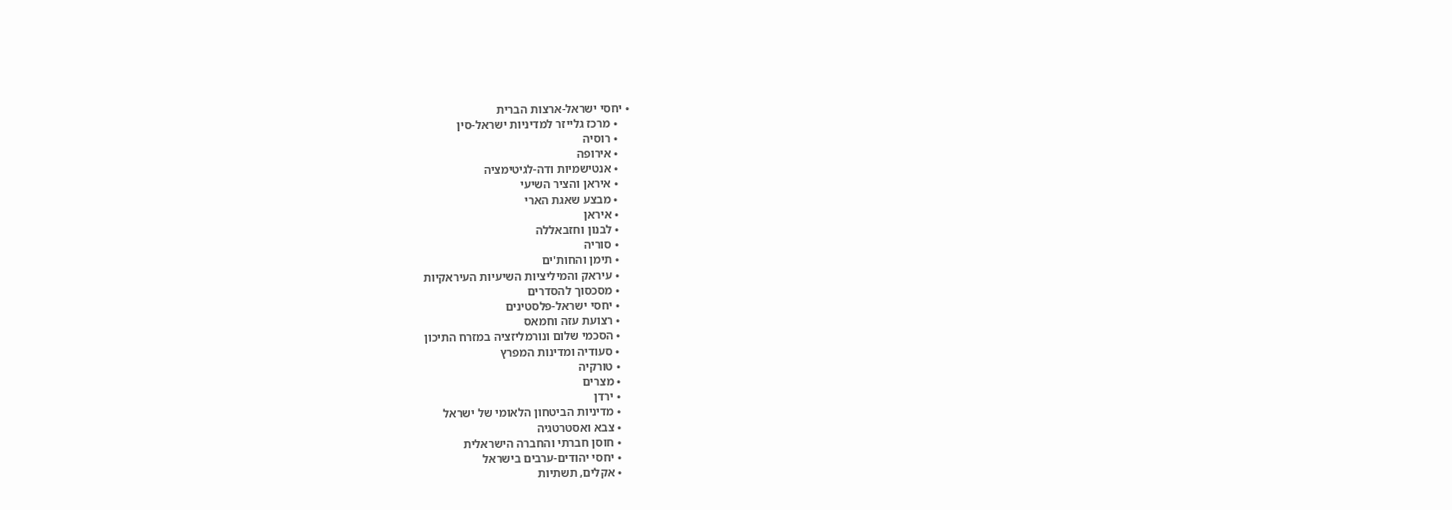• יחסי ישראל-ארצות הברית
    • מרכז גלייזר למדיניות ישראל-סין
    • רוסיה
    • אירופה
    • אנטישמיות ודה-לגיטימציה
    • איראן והציר השיעי
    • מבצע שאגת הארי
    • איראן
    • לבנון וחזבאללה
    • סוריה
    • תימן והחות'ים
    • עיראק והמיליציות השיעיות העיראקיות
    • מסכסוך להסדרים
    • יחסי ישראל-פלסטינים
    • רצועת עזה וחמאס
    • הסכמי שלום ונורמליזציה במזרח התיכון
    • סעודיה ומדינות המפרץ
    • טורקיה
    • מצרים
    • ירדן
    • מדיניות הביטחון הלאומי של ישראל
    • צבא ואסטרטגיה
    • חוסן חברתי והחברה הישראלית
    • יחסי יהודים-ערבים בישראל
    • אקלים, תשתיות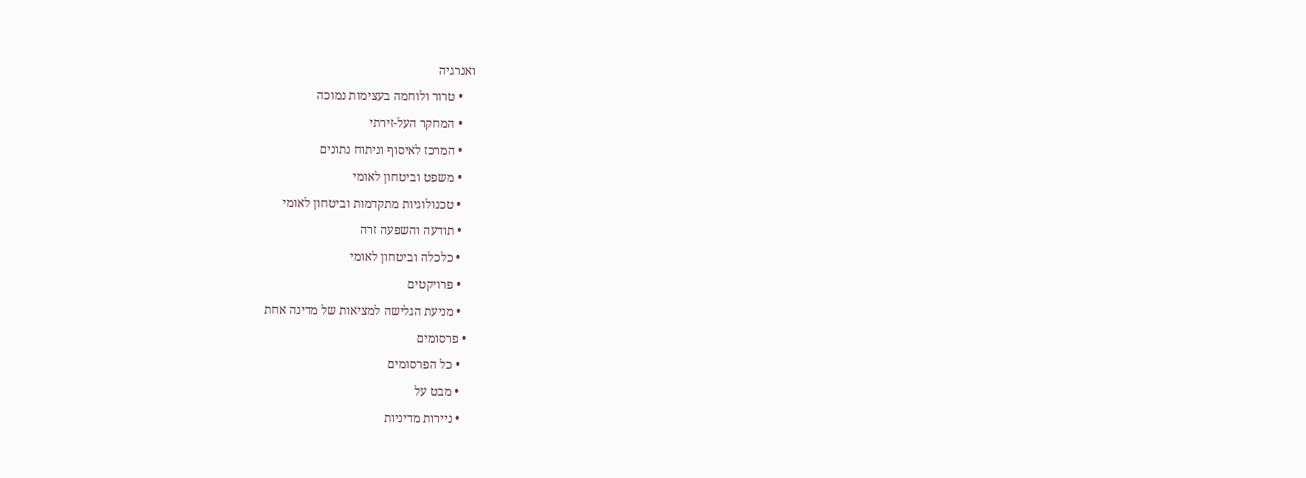ואנרגיה
    • טרור ולוחמה בעצימות נמוכה
    • המחקר העל-זירתי
    • המרכז לאיסוף וניתוח נתונים
    • משפט וביטחון לאומי
    • טכנולוגיות מתקדמות וביטחון לאומי
    • תודעה והשפעה זרה
    • כלכלה וביטחון לאומי
    • פרויקטים
    • מניעת הגלישה למציאות של מדינה אחת
  • פרסומים
    • כל הפרסומים
    • מבט על
    • ניירות מדיניות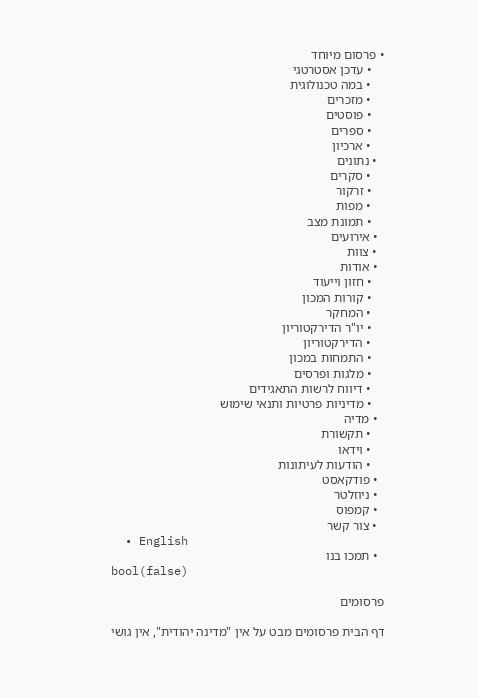• פרסום מיוחד
    • עדכן אסטרטגי
    • במה טכנולוגית
    • מזכרים
    • פוסטים
    • ספרים
    • ארכיון
  • נתונים
    • סקרים
    • זרקור
    • מפות
    • תמונת מצב
  • אירועים
  • צוות
  • אודות
    • חזון וייעוד
    • קורות המכון
    • המחקר
    • יו"ר הדירקטוריון
    • הדירקטוריון
    • התמחות במכון
    • מלגות ופרסים
    • דיווח לרשות התאגידים
    • מדיניות פרטיות ותנאי שימוש
  • מדיה
    • תקשורת
    • וידאו
    • הודעות לעיתונות
  • פודקאסט
  • ניוזלטר
  • קמפוס
  • צור קשר
  • English
  • תמכו בנו
bool(false)

פרסומים

דף הבית פרסומים מבט על אין "מדינה יהודית", אין גושי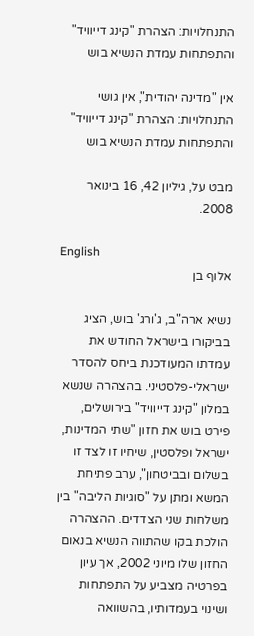התנחלויות: הצהרת "קינג דייוויד" והתפתחות עמדת הנשיא בוש

אין "מדינה יהודית", אין גושי התנחלויות: הצהרת "קינג דייוויד" והתפתחות עמדת הנשיא בוש

מבט על, גיליון 42, 16 בינואר 2008.

English
אלוף בן

נשיא ארה"ב, ג'ורג' בוש, הציג בביקורו בישראל החודש את עמדתו המעודכנת ביחס להסדר ישראלי-פלסטיני. בהצהרה שנשא במלון "קינג דייוויד" בירושלים, פירט בוש את חזון "שתי המדינות, ישראל ופלסטין, שיחיו זו לצד זו בשלום ובביטחון", ערב פתיחת המשא ומתן על "סוגיות הליבה" בין משלחות שני הצדדים. ההצהרה הולכת בקו שהתווה הנשיא בנאום החזון שלו מיוני 2002, אך עיון בפרטיה מצביע על התפתחות ושינוי בעמדותיו, בהשוואה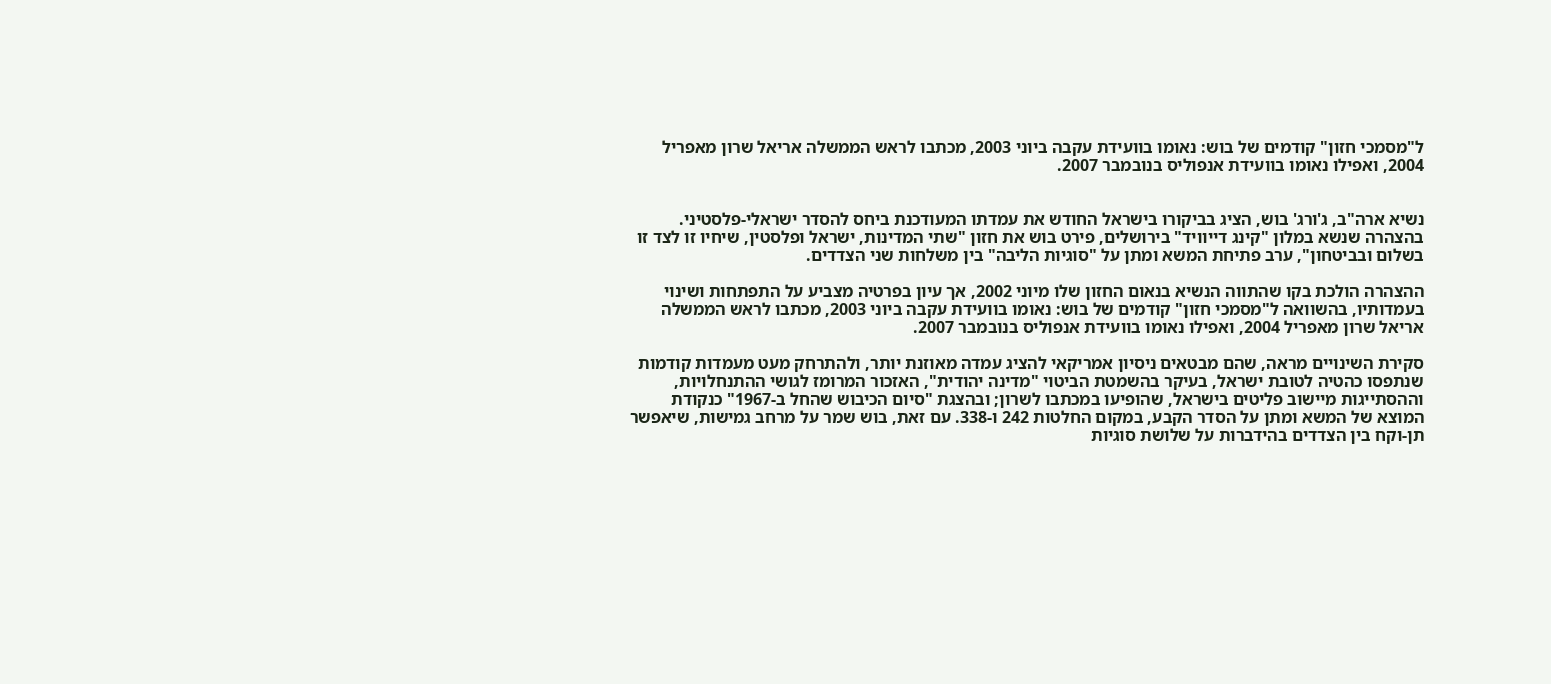ל"מסמכי חזון" קודמים של בוש: נאומו בוועידת עקבה ביוני 2003, מכתבו לראש הממשלה אריאל שרון מאפריל 2004, ואפילו נאומו בוועידת אנפוליס בנובמבר 2007.


נשיא ארה"ב, ג'ורג' בוש, הציג בביקורו בישראל החודש את עמדתו המעודכנת ביחס להסדר ישראלי-פלסטיני. בהצהרה שנשא במלון "קינג דייוויד" בירושלים, פירט בוש את חזון "שתי המדינות, ישראל ופלסטין, שיחיו זו לצד זו בשלום ובביטחון", ערב פתיחת המשא ומתן על "סוגיות הליבה" בין משלחות שני הצדדים.

ההצהרה הולכת בקו שהתווה הנשיא בנאום החזון שלו מיוני 2002, אך עיון בפרטיה מצביע על התפתחות ושינוי בעמדותיו, בהשוואה ל"מסמכי חזון" קודמים של בוש: נאומו בוועידת עקבה ביוני 2003, מכתבו לראש הממשלה אריאל שרון מאפריל 2004, ואפילו נאומו בוועידת אנפוליס בנובמבר 2007.

סקירת השינויים מראה, שהם מבטאים ניסיון אמריקאי להציג עמדה מאוזנת יותר, ולהתרחק מעט מעמדות קודמות שנתפסו כהטיה לטובת ישראל, בעיקר בהשמטת הביטוי "מדינה יהודית", האזכור המרומז לגושי ההתנחלויות, וההסתייגות מיישוב פליטים בישראל, שהופיעו במכתבו לשרון; ובהצגת "סיום הכיבוש שהחל ב-1967" כנקודת המוצא של המשא ומתן על הסדר הקבע, במקום החלטות 242 ו-338. עם זאת, בוש שמר על מרחב גמישות, שיאפשר תן-וקח בין הצדדים בהידברות על שלושת סוגיות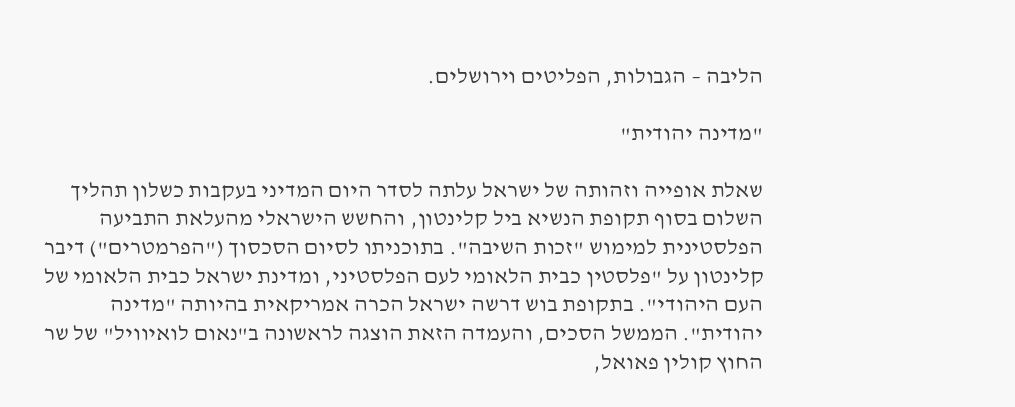הליבה – הגבולות, הפליטים וירושלים.

"מדינה יהודית"

שאלת אופייה וזהותה של ישראל עלתה לסדר היום המדיני בעקבות כשלון תהליך השלום בסוף תקופת הנשיא ביל קלינטון, והחשש הישראלי מהעלאת התביעה הפלסטינית למימוש "זכות השיבה". בתוכניתו לסיום הסכסוך ("הפרמטרים") דיבר קלינטון על "פלסטין כבית הלאומי לעם הפלסטיני, ומדינת ישראל כבית הלאומי של העם היהודי". בתקופת בוש דרשה ישראל הכרה אמריקאית בהיותה "מדינה יהודית". הממשל הסכים, והעמדה הזאת הוצגה לראשונה ב"נאום לואיוויל" של שר החוץ קולין פאואל,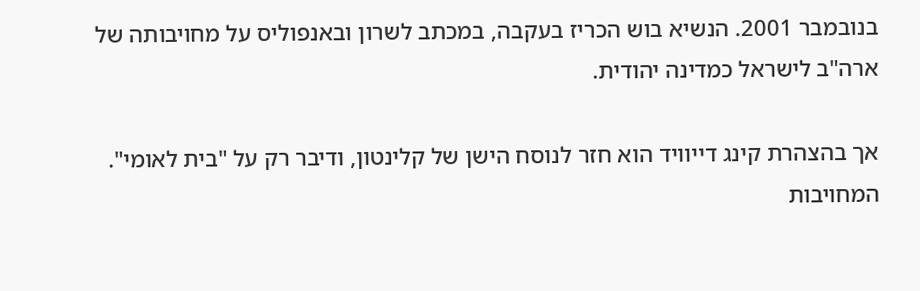בנובמבר 2001. הנשיא בוש הכריז בעקבה, במכתב לשרון ובאנפוליס על מחויבותה של ארה"ב לישראל כמדינה יהודית.

אך בהצהרת קינג דייוויד הוא חזר לנוסח הישן של קלינטון, ודיבר רק על "בית לאומי". המחויבות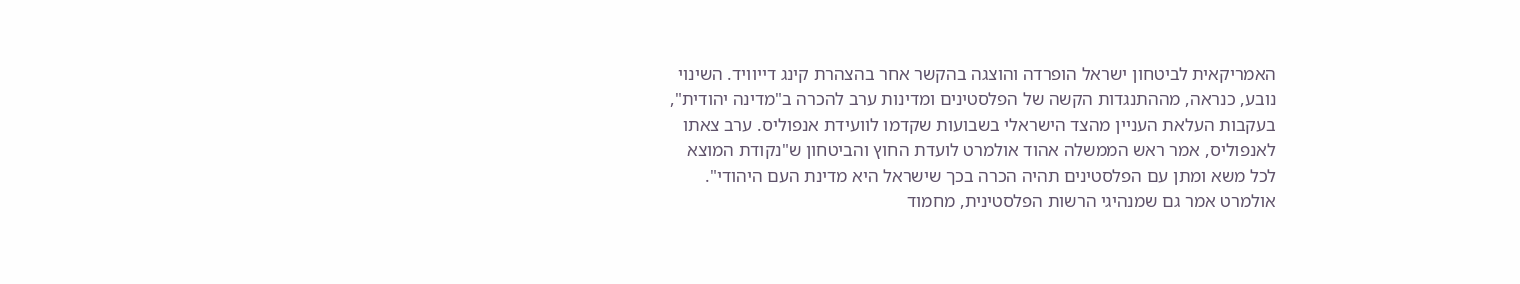האמריקאית לביטחון ישראל הופרדה והוצגה בהקשר אחר בהצהרת קינג דייוויד. השינוי נובע, כנראה, מההתנגדות הקשה של הפלסטינים ומדינות ערב להכרה ב"מדינה יהודית", בעקבות העלאת העניין מהצד הישראלי בשבועות שקדמו לוועידת אנפוליס. ערב צאתו לאנפוליס, אמר ראש הממשלה אהוד אולמרט לועדת החוץ והביטחון ש"נקודת המוצא לכל משא ומתן עם הפלסטינים תהיה הכרה בכך שישראל היא מדינת העם היהודי".  אולמרט אמר גם שמנהיגי הרשות הפלסטינית, מחמוד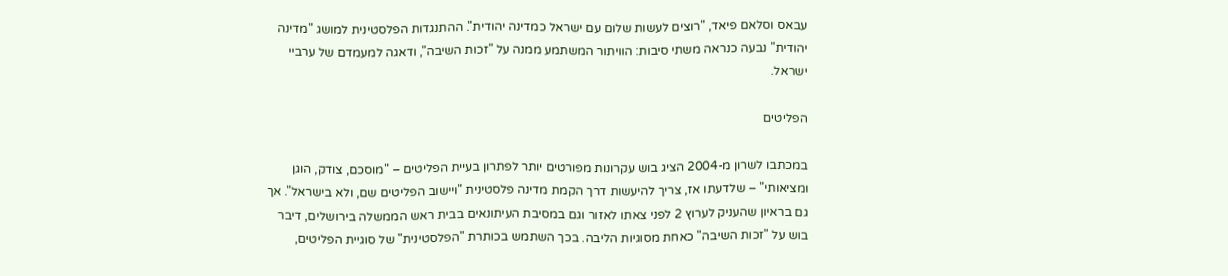עבאס וסלאם פיאד, "רוצים לעשות שלום עם ישראל כמדינה יהודית". ההתנגדות הפלסטינית למושג "מדינה יהודית" נבעה כנראה משתי סיבות: הוויתור המשתמע ממנה על "זכות השיבה", ודאגה למעמדם של ערביי ישראל.

הפליטים

במכתבו לשרון מ-2004 הציג בוש עקרונות מפורטים יותר לפתרון בעיית הפליטים – "מוסכם, צודק, הוגן ומציאותי" – שלדעתו אז, צריך להיעשות דרך הקמת מדינה פלסטינית "ויישוב הפליטים שם, ולא בישראל". אך גם בראיון שהעניק לערוץ 2 לפני צאתו לאזור וגם במסיבת העיתונאים בבית ראש הממשלה בירושלים, דיבר בוש על "זכות השיבה" כאחת מסוגיות הליבה. בכך השתמש בכותרת "הפלסטינית" של סוגיית הפליטים,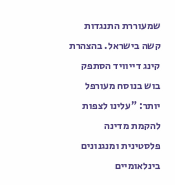שמעוררת התנגדות קשה בישראל. בהצהרת קינג דייוויד הסתפק בוש בנוסח מעורפל יותר: "עלינו לצפות להקמת מדינה פלסטינית ומנגנונים בינלאומיים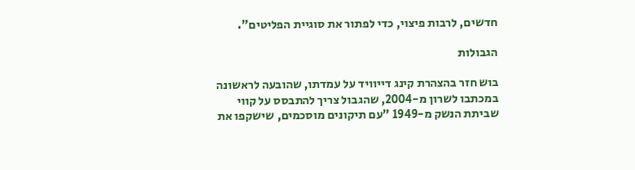חדשים, לרבות פיצוי, כדי לפתור את סוגיית הפליטים".

הגבולות

בוש חזר בהצהרת קינג דייוויד על עמדתו, שהובעה לראשונה במכתבו לשרון מ-2004, שהגבול צריך להתבסס על קווי שביתת הנשק מ-1949 "עם תיקונים מוסכמים, שישקפו את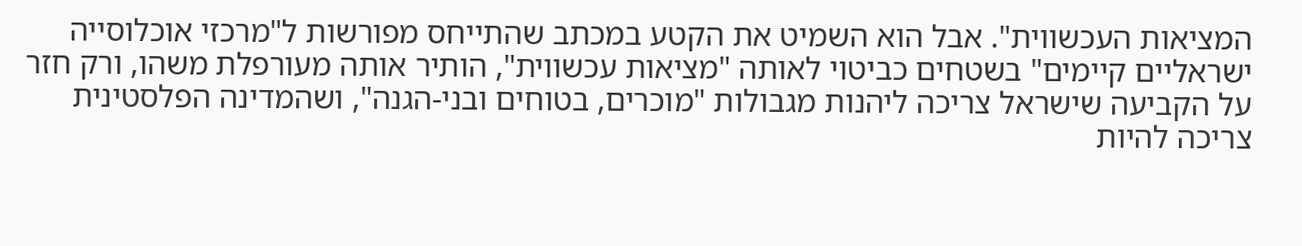המציאות העכשווית". אבל הוא השמיט את הקטע במכתב שהתייחס מפורשות ל"מרכזי אוכלוסייה ישראליים קיימים" בשטחים כביטוי לאותה "מציאות עכשווית", הותיר אותה מעורפלת משהו, ורק חזר על הקביעה שישראל צריכה ליהנות מגבולות "מוכרים, בטוחים ובני-הגנה", ושהמדינה הפלסטינית צריכה להיות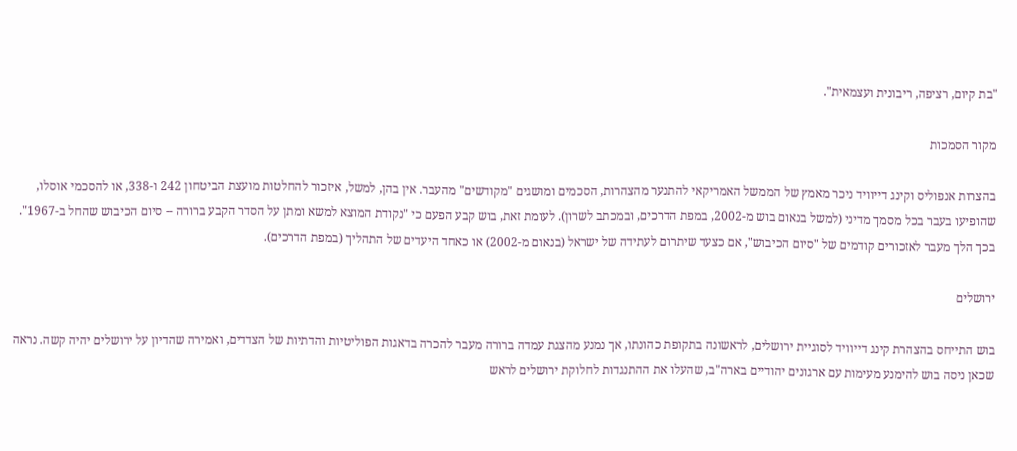"בת קיום, רציפה, ריבונית ועצמאית".

מקור הסמכות

בהצרות אנפוליס וקינג דייוויד ניכר מאמץ של הממשל האמריקאי להתנער מהצהרות, הסכמים ומושגים "מקודשים" מהעבר. אין בהן, למשל, איזכור להחלטות מועצת הביטחון 242 ו-338, או להסכמי אוסלו, שהופיעו בעבר בכל מסמך מדיני (למשל בנאום בוש מ-2002, במפת הדרכים, ובמכתב לשרון). לעומת זאת, בוש קבע הפעם כי "נקודת המוצא למשא ומתן על הסדר הקבע ברורה -- סיום הכיבוש שהחל ב-1967". בכך הלך מעבר לאזכורים קודמים של "סיום הכיבוש", אם כצעד שיתרום לעתידה של ישראל (בנאום מ-2002) או כאחד היעדים של התהליך (במפת הדרכים).

ירושלים

בוש התייחס בהצהרת קינג דייוויד לסוגיית ירושלים, לראשונה בתקופת כהונתו, אך נמנע מהצגת עמדה ברורה מעבר להכרה בדאגות הפוליטיות והדתיות של הצדדים, ואמירה שהדיון על ירושלים יהיה קשה. נראה שכאן ניסה בוש להימנע מעימות עם ארגונים יהודיים בארה"ב, שהעלו את ההתנגדות לחלוקת ירושלים לראש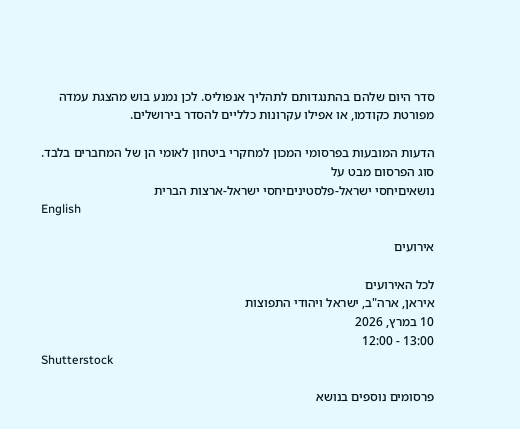סדר היום שלהם בהתנגדותם לתהליך אנפוליס. לכן נמנע בוש מהצגת עמדה מפורטת כקודמו, או אפילו עקרונות כלליים להסדר בירושלים.

הדעות המובעות בפרסומי המכון למחקרי ביטחון לאומי הן של המחברים בלבד.
סוג הפרסום מבט על
נושאיםיחסי ישראל-פלסטיניםיחסי ישראל-ארצות הברית
English

אירועים

לכל האירועים
איראן, ארה"ב, ישראל ויהודי התפוצות
10 במרץ, 2026
13:00 - 12:00
Shutterstock

פרסומים נוספים בנושא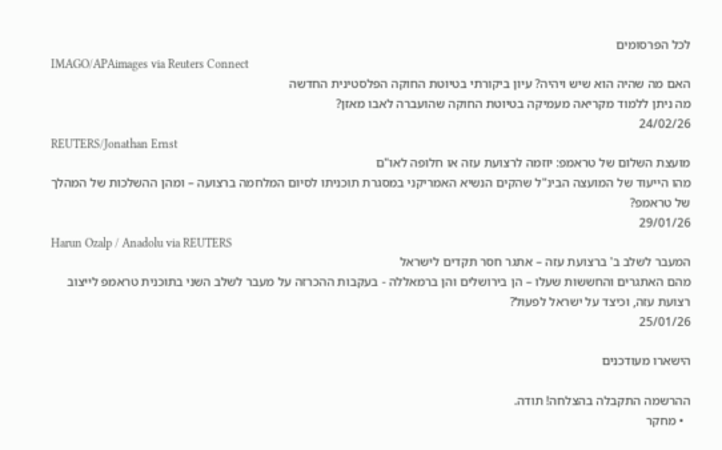לכל הפרסומים
IMAGO/APAimages via Reuters Connect
האם מה שהיה הוא שיש ויהיה? עיון ביקורתי בטיוטת החוקה הפלסטינית החדשה
מה ניתן ללמוד מקריאה מעמיקה בטיוטת החוקה שהועברה לאבו מאזן?
24/02/26
REUTERS/Jonathan Ernst
מועצת השלום של טראמפ: יוזמה לרצועת עזה או חלופה לאו"ם
מהו הייעוד של המועצה הבינ"ל שהקים הנשיא האמריקני במסגרת תוכניתו לסיום המלחמה ברצועה – ומהן ההשלכות של המהלך של טראמפ?
29/01/26
Harun Ozalp / Anadolu via REUTERS
המעבר לשלב ב' ברצועת עזה – אתגר חסר תקדים לישראל
מהם האתגרים והחששות שעלו – הן בירושלים והן ברמאללה - בעקבות ההכרזה על מעבר לשלב השני בתוכנית טראמפ לייצוב רצועת עזה, וכיצד על ישראל לפעול?
25/01/26

הישארו מעודכנים

ההרשמה התקבלה בהצלחה! תודה.
  • מחקר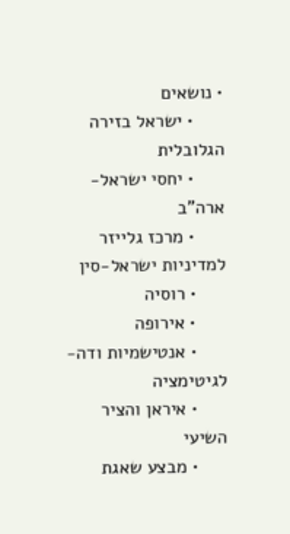• נושאים
      • ישראל בזירה הגלובלית
      • יחסי ישראל-ארה"ב
      • מרכז גלייזר למדיניות ישראל-סין
      • רוסיה
      • אירופה
      • אנטישמיות ודה-לגיטימציה
      • איראן והציר השיעי
      • מבצע שאגת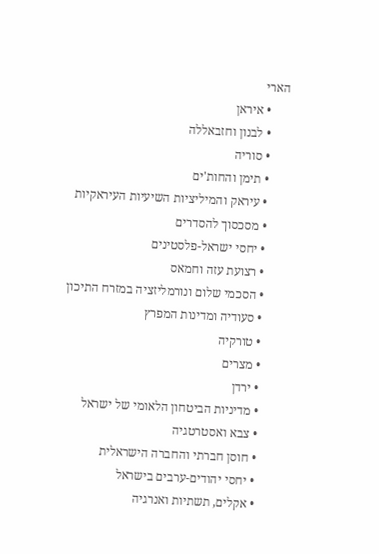הארי
      • איראן
      • לבנון וחזבאללה
      • סוריה
      • תימן והחות'ים
      • עיראק והמיליציות השיעיות העיראקיות
      • מסכסוך להסדרים
      • יחסי ישראל-פלסטינים
      • רצועת עזה וחמאס
      • הסכמי שלום ונורמליזציה במזרח התיכון
      • סעודיה ומדינות המפרץ
      • טורקיה
      • מצרים
      • ירדן
      • מדיניות הביטחון הלאומי של ישראל
      • צבא ואסטרטגיה
      • חוסן חברתי והחברה הישראלית
      • יחסי יהודים-ערבים בישראל
      • אקלים, תשתיות ואנרגיה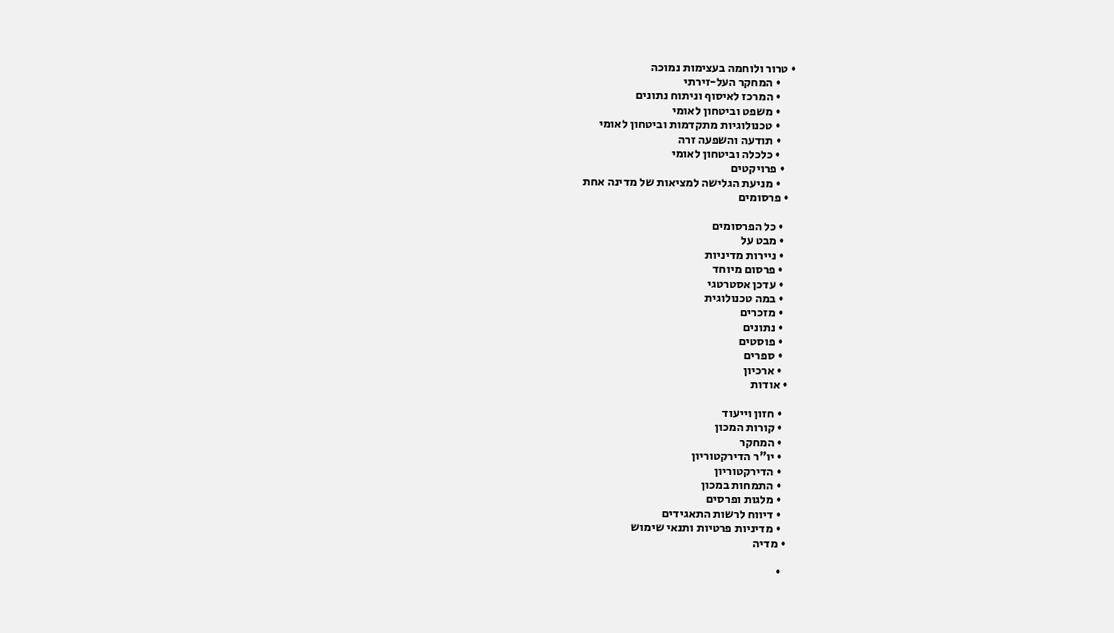• טרור ולוחמה בעצימות נמוכה
      • המחקר העל-זירתי
      • המרכז לאיסוף וניתוח נתונים
      • משפט וביטחון לאומי
      • טכנולוגיות מתקדמות וביטחון לאומי
      • תודעה והשפעה זרה
      • כלכלה וביטחון לאומי
    • פרויקטים
      • מניעת הגלישה למציאות של מדינה אחת
  • פרסומים

    • כל הפרסומים
    • מבט על
    • ניירות מדיניות
    • פרסום מיוחד
    • עדכן אסטרטגי
    • במה טכנולוגית
    • מזכרים
    • נתונים
    • פוסטים
    • ספרים
    • ארכיון
  • אודות

    • חזון וייעוד
    • קורות המכון
    • המחקר
    • יו"ר הדירקטוריון
    • הדירקטוריון
    • התמחות במכון
    • מלגות ופרסים
    • דיווח לרשות התאגידים
    • מדיניות פרטיות ותנאי שימוש
  • מדיה

    •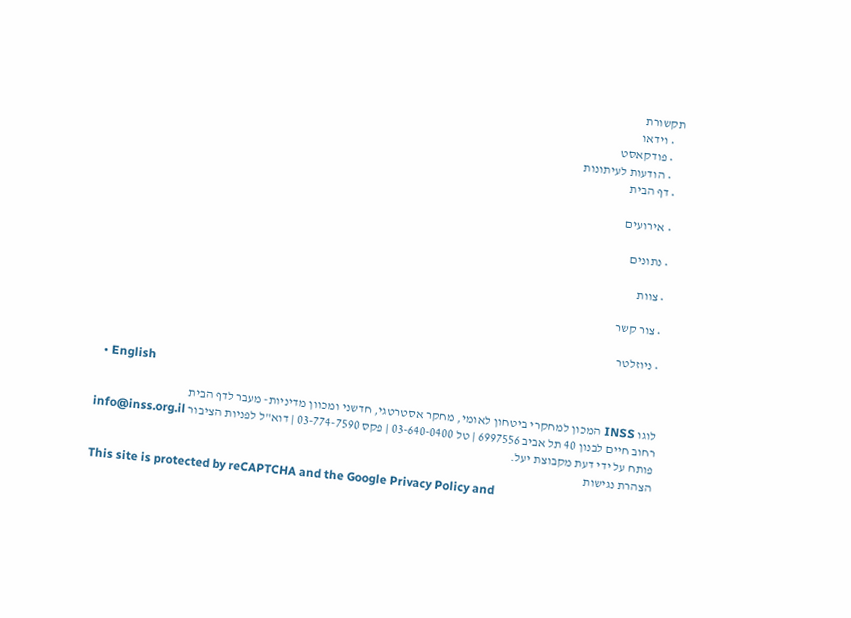תקשורת
    • וידאו
    • פודקאסט
    • הודעות לעיתונות
  • דף הבית

  • אירועים

  • נתונים

  • צוות

  • צור קשר

  • ניוזלטר

  • English

לוגו INSS המכון למחקרי ביטחון לאומי, מחקר אסטרטגי, חדשני ומכוון מדיניות- מעבר לדף הבית
רחוב חיים לבנון 40 תל אביב 6997556 | טל 03-640-0400 | פקס 03-774-7590 | דוא"ל לפניות הציבור info@inss.org.il
פותח על ידי דעת מקבוצת יעל.
הצהרת נגישות
This site is protected by reCAPTCHA and the Google Privacy Policy and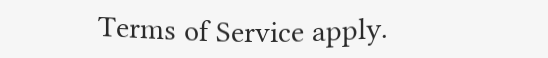Terms of Service apply.